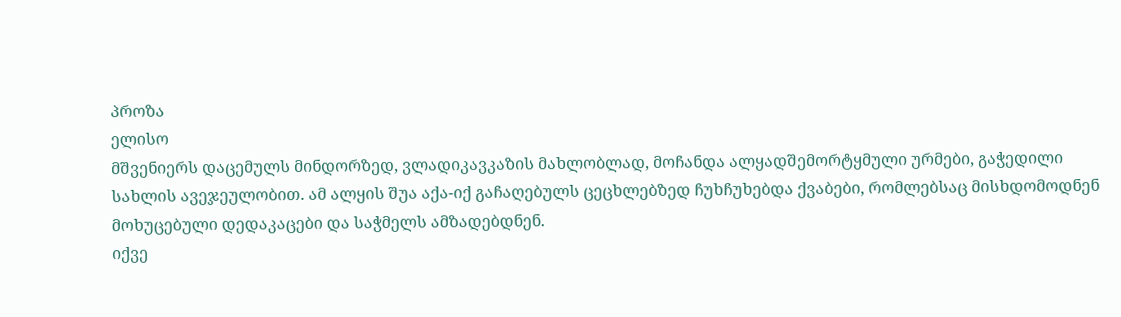პროზა
ელისო
მშვენიერს დაცემულს მინდორზედ, ვლადიკავკაზის მახლობლად, მოჩანდა ალყადშემორტყმული ურმები, გაჭედილი სახლის ავეჯეულობით. ამ ალყის შუა აქა-იქ გაჩაღებულს ცეცხლებზედ ჩუხჩუხებდა ქვაბები, რომლებსაც მისხდომოდნენ მოხუცებული დედაკაცები და საჭმელს ამზადებდნენ.
იქვე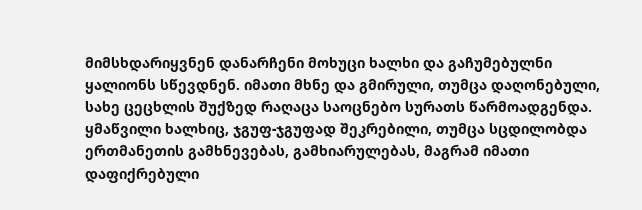მიმსხდარიყვნენ დანარჩენი მოხუცი ხალხი და გაჩუმებულნი ყალიონს სწევდნენ. იმათი მხნე და გმირული, თუმცა დაღონებული, სახე ცეცხლის შუქზედ რაღაცა საოცნებო სურათს წარმოადგენდა. ყმაწვილი ხალხიც, ჯგუფ-ჯგუფად შეკრებილი, თუმცა სცდილობდა ერთმანეთის გამხნევებას, გამხიარულებას, მაგრამ იმათი დაფიქრებული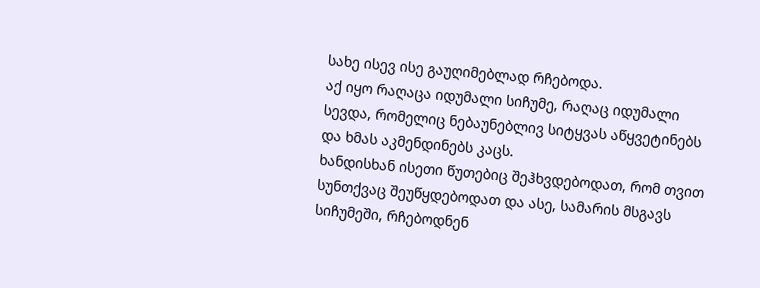სახე ისევ ისე გაუღიმებლად რჩებოდა.
აქ იყო რაღაცა იდუმალი სიჩუმე, რაღაც იდუმალი სევდა, რომელიც ნებაუნებლივ სიტყვას აწყვეტინებს და ხმას აკმენდინებს კაცს.
ხანდისხან ისეთი წუთებიც შეჰხვდებოდათ, რომ თვით სუნთქვაც შეუწყდებოდათ და ასე, სამარის მსგავს სიჩუმეში, რჩებოდნენ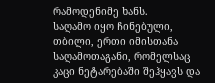რამოდენიმე ხანს.
საღამო იყო ჩინებული, თბილი, ერთი იმისთანა საღამოთაგანი, რომელსაც კაცი ნეტარებაში შეჰყავს და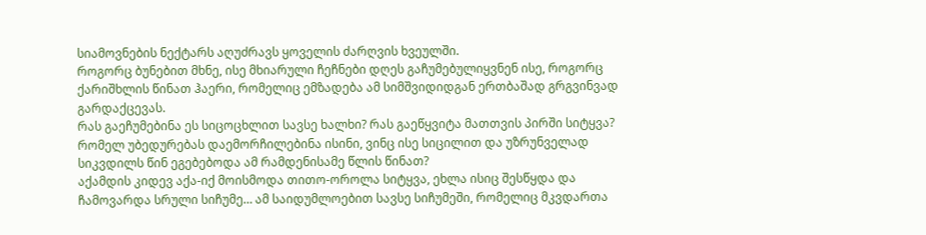სიამოვნების ნექტარს აღუძრავს ყოველის ძარღვის ხვეულში.
როგორც ბუნებით მხნე, ისე მხიარული ჩეჩნები დღეს გაჩუმებულიყვნენ ისე, როგორც ქარიშხლის წინათ ჰაერი, რომელიც ემზადება ამ სიმშვიდიდგან ერთბაშად გრგვინვად გარდაქცევას.
რას გაეჩუმებინა ეს სიცოცხლით სავსე ხალხი? რას გაეწყვიტა მათთვის პირში სიტყვა? რომელ უბედურებას დაემორჩილებინა ისინი, ვინც ისე სიცილით და უზრუნველად სიკვდილს წინ ეგებებოდა ამ რამდენისამე წლის წინათ?
აქამდის კიდევ აქა-იქ მოისმოდა თითო-ოროლა სიტყვა, ეხლა ისიც შესწყდა და ჩამოვარდა სრული სიჩუმე… ამ საიდუმლოებით სავსე სიჩუმეში, რომელიც მკვდართა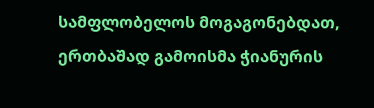სამფლობელოს მოგაგონებდათ, ერთბაშად გამოისმა ჭიანურის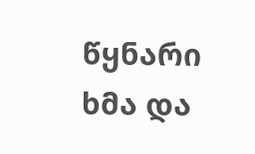წყნარი ხმა და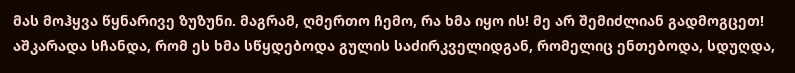მას მოჰყვა წყნარივე ზუზუნი. მაგრამ, ღმერთო ჩემო, რა ხმა იყო ის! მე არ შემიძლიან გადმოგცეთ! აშკარადა სჩანდა, რომ ეს ხმა სწყდებოდა გულის საძირკველიდგან, რომელიც ენთებოდა, სდუღდა,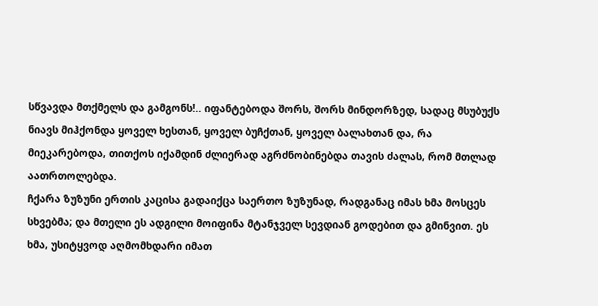სწვავდა მთქმელს და გამგონს!.. იფანტებოდა შორს, შორს მინდორზედ, სადაც მსუბუქს ნიავს მიჰქონდა ყოველ ხესთან, ყოველ ბუჩქთან, ყოველ ბალახთან და, რა მიეკარებოდა, თითქოს იქამდინ ძლიერად აგრძნობინებდა თავის ძალას, რომ მთლად აათრთოლებდა.
ჩქარა ზუზუნი ერთის კაცისა გადაიქცა საერთო ზუზუნად, რადგანაც იმას ხმა მოსცეს სხვებმა; და მთელი ეს ადგილი მოიფინა მტანჯველ სევდიან გოდებით და გმინვით. ეს ხმა, უსიტყვოდ აღმომხდარი იმათ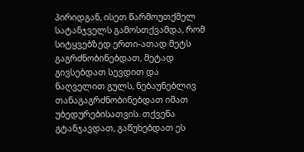პირიდგან, ისეთ წარმოუთქმელ სატანჯველს გამოსთქვამდა, რომ სიტყვებზედ ერთი-ათად მეტს გაგრძნობინებდათ, მეტად გივსებდათ სევდით და ნაღველით გულს, ნებაუნებლივ თანაგაგრძნობინებდათ იმათ უბედურებისათვის. თქვენა გტანჯავდათ, გაწუხებდათ ეს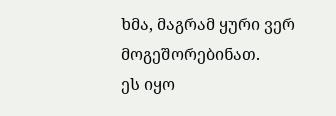ხმა, მაგრამ ყური ვერ მოგეშორებინათ.
ეს იყო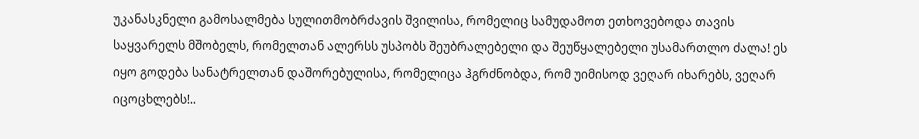უკანასკნელი გამოსალმება სულითმობრძავის შვილისა, რომელიც სამუდამოთ ეთხოვებოდა თავის საყვარელს მშობელს, რომელთან ალერსს უსპობს შეუბრალებელი და შეუწყალებელი უსამართლო ძალა! ეს იყო გოდება სანატრელთან დაშორებულისა, რომელიცა ჰგრძნობდა, რომ უიმისოდ ვეღარ იხარებს, ვეღარ იცოცხლებს!..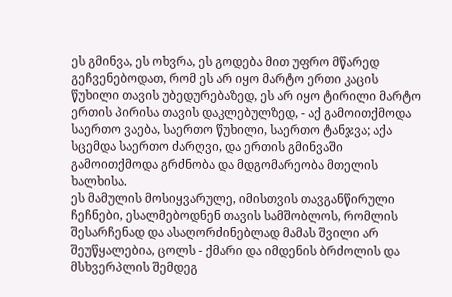ეს გმინვა, ეს ოხვრა, ეს გოდება მით უფრო მწარედ გეჩვენებოდათ, რომ ეს არ იყო მარტო ერთი კაცის წუხილი თავის უბედურებაზედ, ეს არ იყო ტირილი მარტო ერთის პირისა თავის დაკლებულზედ, - აქ გამოითქმოდა საერთო ვაება, საერთო წუხილი, საერთო ტანჯვა; აქა სცემდა საერთო ძარღვი, და ერთის გმინვაში გამოითქმოდა გრძნობა და მდგომარეობა მთელის ხალხისა.
ეს მამულის მოსიყვარულე, იმისთვის თავგანწირული ჩეჩნები, ესალმებოდნენ თავის სამშობლოს, რომლის შესარჩენად და ასაღორძინებლად მამას შვილი არ შეუწყალებია, ცოლს - ქმარი და იმდენის ბრძოლის და მსხვერპლის შემდეგ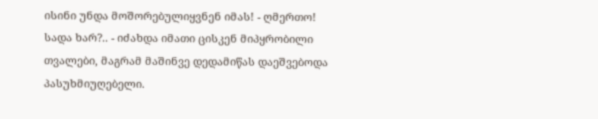ისინი უნდა მოშორებულიყვნენ იმას! - ღმერთო! სადა ხარ?.. - იძახდა იმათი ცისკენ მიპყრობილი თვალები, მაგრამ მაშინვე დედამიწას დაეშვებოდა პასუხმიუღებელი.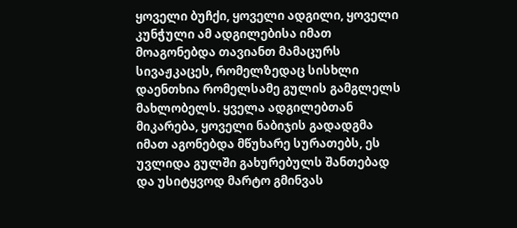ყოველი ბუჩქი, ყოველი ადგილი, ყოველი კუნჭული ამ ადგილებისა იმათ მოაგონებდა თავიანთ მამაცურს სივაჟკაცეს, რომელზედაც სისხლი დაენთხია რომელსამე გულის გამგლელს მახლობელს. ყველა ადგილებთან მიკარება, ყოველი ნაბიჯის გადადგმა იმათ აგონებდა მწუხარე სურათებს, ეს უვლიდა გულში გახურებულს შანთებად და უსიტყვოდ მარტო გმინვას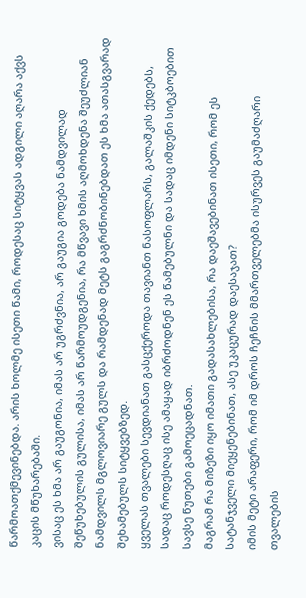წარმოათქმევინებდა. არის ხოლმე ისეთი წამი, როდესაც სიტყვას ადგილი აღარა აქვს კაცის მწუხარებაში.
ვისაც ეს ხმა არ გაუგონია, იმას არ უგრძვნია, არ გაუგია გოდება ნამდვილად შეწუხებულის გულისა, იმას არ წარმოუდგენია, რა მწვავი ხმის აღმოხდენა შეუძლიან ნამდვილს მგლოვიარე გულს და რამდენად მეტს გაგრძნობინებდათ ეს ხმა ათასგვარად შეხამებულს სიტყვებზედ.
ყველას თვალები სევდიანათ გასცქეროდა თავიანთ ნასოფლარს, გალაშკის ქედებს, სადაც როდესღაც ისე ამაყად იბრძოდნენ ეს წამებულნი და სადაც იმდენი სიტკბოებით სავსე წუთები გამოეცადნათ.
მაგრამ რა მიზეზი იყო იმათი გადასახლებისა, რა დაეშავებინათ ისეთი, რომ ეს სატანჯველი მიეყენებინათ, ასე უკაცურად დაესაჯათ?
იმის მეტი არაფერი, რომ იმ დროს ჩეჩნის მმართველებმა ისურვეს გაუმაძღარი თვალების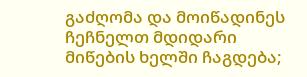გაძღომა და მოიწადინეს ჩეჩნელთ მდიდარი მიწების ხელში ჩაგდება;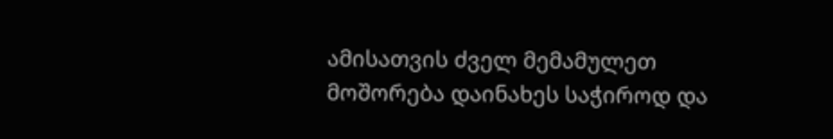ამისათვის ძველ მემამულეთ მოშორება დაინახეს საჭიროდ და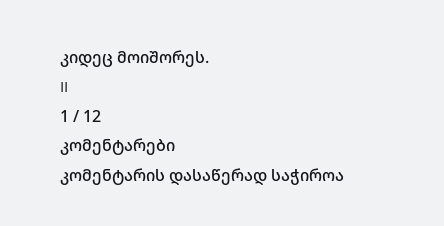კიდეც მოიშორეს.
II
1 / 12
კომენტარები
კომენტარის დასაწერად საჭიროა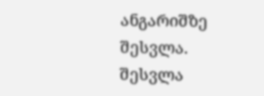ანგარიშზე შესვლა. შესვლა